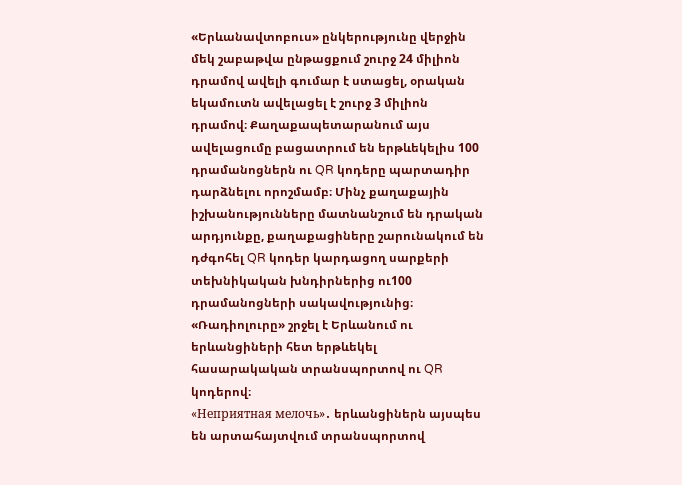«Երևանավտոբուս» ընկերությունը վերջին մեկ շաբաթվա ընթացքում շուրջ 24 միլիոն դրամով ավելի գումար է ստացել, օրական եկամուտն ավելացել է շուրջ 3 միլիոն դրամով։ Քաղաքապետարանում այս ավելացումը բացատրում են երթևեկելիս 100 դրամանոցներն ու QR կոդերը պարտադիր դարձնելու որոշմամբ։ Մինչ քաղաքային իշխանությունները մատնանշում են դրական արդյունքը, քաղաքացիները շարունակում են դժգոհել QR կոդեր կարդացող սարքերի տեխնիկական խնդիրներից ու100 դրամանոցների սակավությունից։ «Ռադիոլուրը» շրջել է Երևանում ու երևանցիների հետ երթևեկել հասարակական տրանսպորտով ու QR կոդերով։
«Неприятная мелочь»․ երևանցիներն այսպես են արտահայտվում տրանսպորտով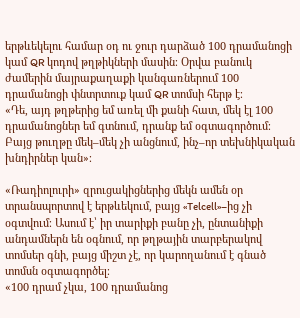երթևեկելու համար օդ ու ջուր դարձած 100 դրամանոցի կամ QR կոդով թղթիկների մասին։ Օրվա բանուկ ժամերին մայրաքաղաքի կանգառներում 100 դրամանոցի փնտրտուք կամ QR տոմսի հերթ է։
«Դե, այդ թղթերից եմ առել մի քանի հատ, մեկ էլ 100 դրամանոցներ եմ գտնում, դրանք եմ օգտագործում։ Բայց թուղթը մեկ–մեկ չի անցնում, ինչ–որ տեխնիկական խնդիրներ կան»։

«Ռադիոլուրի» զրուցակիցներից մեկն ամեն օր տրանսպորտով է երթևեկում, բայց «Telcell»–ից չի օգտվում։ Ասում է՝ իր տարիքի բանը չի, ընտանիքի անդամներն են օգնում, որ թղթային տարբերակով տոմսեր գնի, բայց միշտ չէ, որ կարողանում է գնած տոմսն օգտագործել։
«100 դրամ չկա, 100 դրամանոց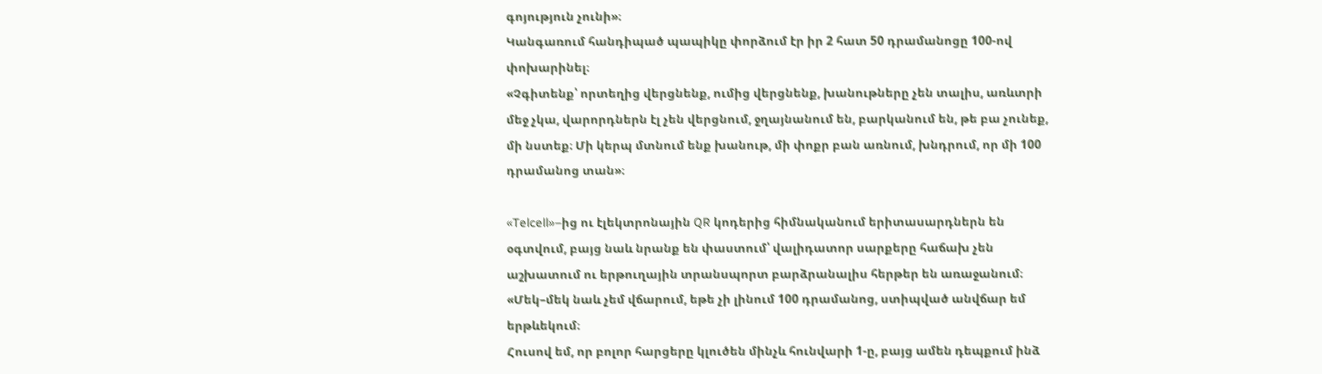գոյություն չունի»։
Կանգառում հանդիպած պապիկը փորձում էր իր 2 հատ 50 դրամանոցը 100-ով փոխարինել։
«Չգիտենք՝ որտեղից վերցնենք, ումից վերցնենք, խանութները չեն տալիս, առևտրի մեջ չկա, վարորդներն էլ չեն վերցնում, ջղայնանում են, բարկանում են, թե բա չունեք, մի նստեք։ Մի կերպ մտնում ենք խանութ, մի փոքր բան առնում, խնդրում, որ մի 100 դրամանոց տան»։

«Telcell»–ից ու էլեկտրոնային QR կոդերից հիմնականում երիտասարդներն են օգտվում, բայց նաև նրանք են փաստում՝ վալիդատոր սարքերը հաճախ չեն աշխատում ու երթուղային տրանսպորտ բարձրանալիս հերթեր են առաջանում։
«Մեկ–մեկ նաև չեմ վճարում, եթե չի լինում 100 դրամանոց, ստիպված անվճար եմ երթևեկում։
Հուսով եմ, որ բոլոր հարցերը կլուծեն մինչև հունվարի 1-ը, բայց ամեն դեպքում ինձ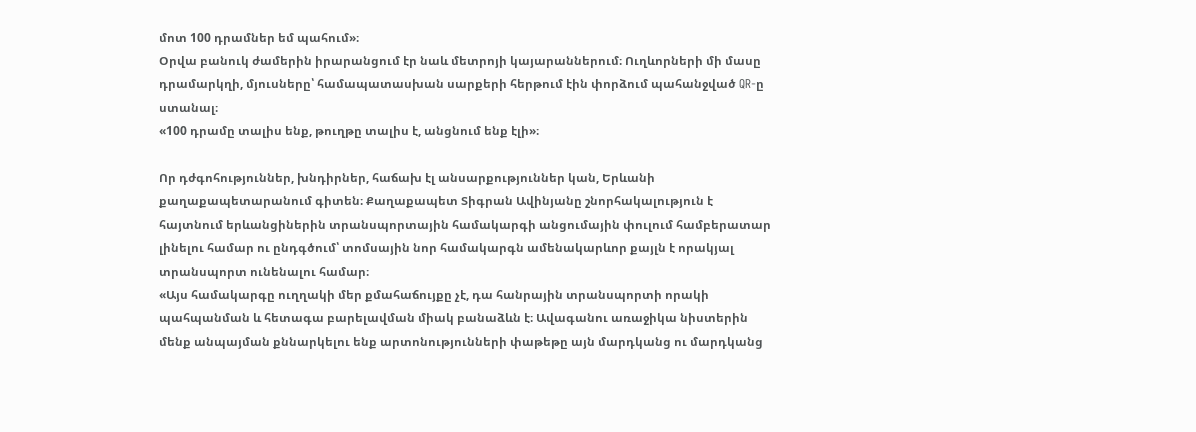մոտ 100 դրամներ եմ պահում»։
Օրվա բանուկ ժամերին իրարանցում էր նաև մետրոյի կայարաններում։ Ուղևորների մի մասը դրամարկղի, մյուսները՝ համապատասխան սարքերի հերթում էին փորձում պահանջված QR-ը ստանալ։
«100 դրամը տալիս ենք, թուղթը տալիս է, անցնում ենք էլի»։

Որ դժգոհություններ, խնդիրներ, հաճախ էլ անսարքություններ կան, Երևանի քաղաքապետարանում գիտեն։ Քաղաքապետ Տիգրան Ավինյանը շնորհակալություն է հայտնում երևանցիներին տրանսպորտային համակարգի անցումային փուլում համբերատար լինելու համար ու ընդգծում՝ տոմսային նոր համակարգն ամենակարևոր քայլն է որակյալ տրանսպորտ ունենալու համար։
«Այս համակարգը ուղղակի մեր քմահաճույքը չէ, դա հանրային տրանսպորտի որակի պահպանման և հետագա բարելավման միակ բանաձևն է։ Ավագանու առաջիկա նիստերին մենք անպայման քննարկելու ենք արտոնությունների փաթեթը այն մարդկանց ու մարդկանց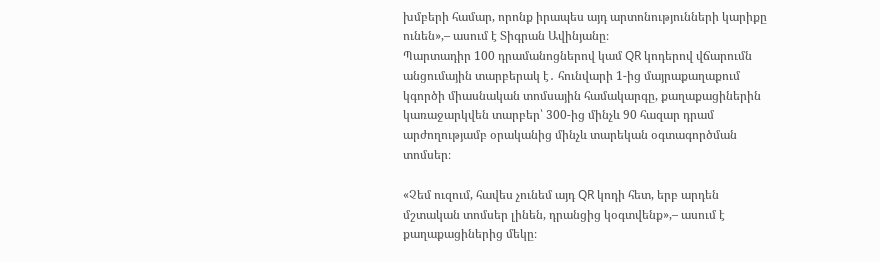խմբերի համար, որոնք իրապես այդ արտոնությունների կարիքը ունեն»,– ասում է Տիգրան Ավինյանը։
Պարտադիր 100 դրամանոցներով կամ QR կոդերով վճարումն անցումային տարբերակ է․ հունվարի 1-ից մայրաքաղաքում կգործի միասնական տոմսային համակարգը, քաղաքացիներին կառաջարկվեն տարբեր՝ 300-ից մինչև 90 հազար դրամ արժողությամբ օրականից մինչև տարեկան օգտագործման տոմսեր։

«Չեմ ուզում, հավես չունեմ այդ QR կոդի հետ, երբ արդեն մշտական տոմսեր լինեն, դրանցից կօգտվենք»,– ասում է քաղաքացիներից մեկը։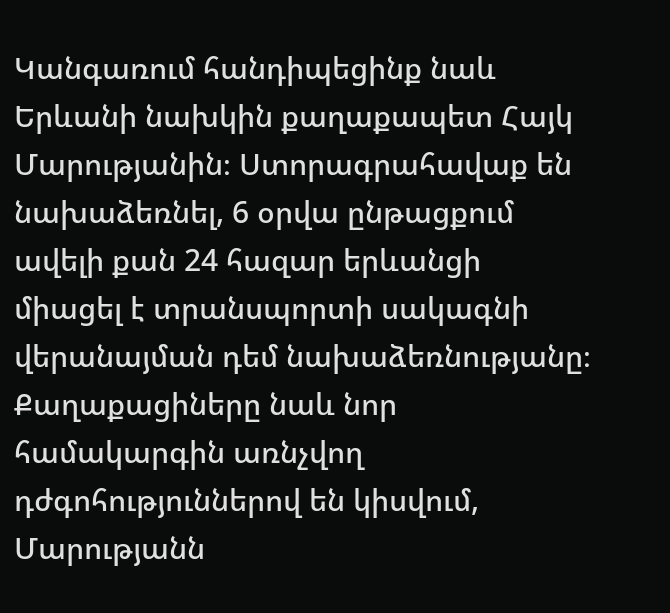Կանգառում հանդիպեցինք նաև Երևանի նախկին քաղաքապետ Հայկ Մարությանին։ Ստորագրահավաք են նախաձեռնել, 6 օրվա ընթացքում ավելի քան 24 հազար երևանցի միացել է տրանսպորտի սակագնի վերանայման դեմ նախաձեռնությանը։ Քաղաքացիները նաև նոր համակարգին առնչվող դժգոհություններով են կիսվում, Մարությանն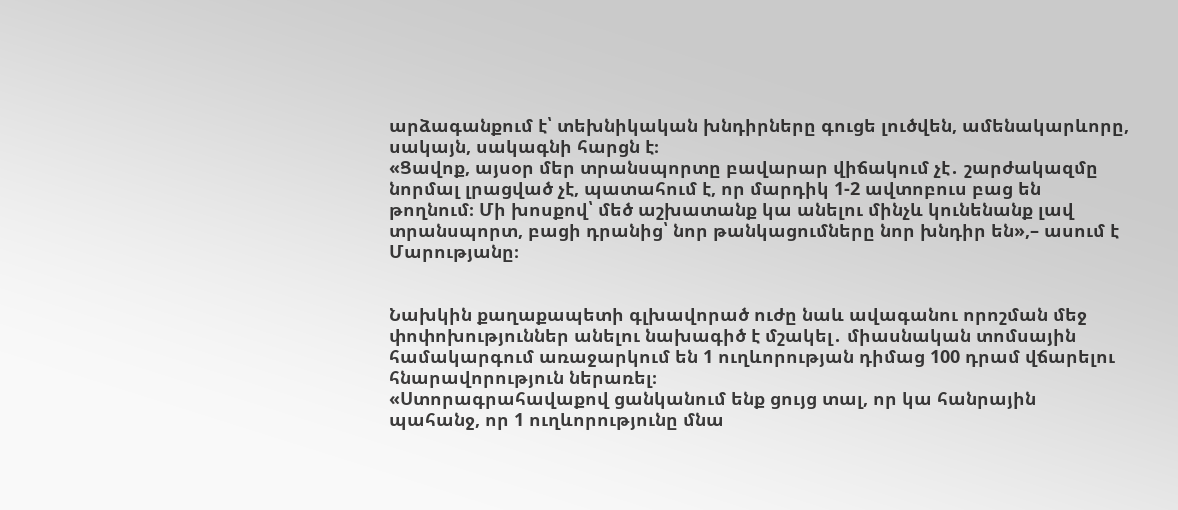արձագանքում է՝ տեխնիկական խնդիրները գուցե լուծվեն, ամենակարևորը, սակայն, սակագնի հարցն է։
«Ցավոք, այսօր մեր տրանսպորտը բավարար վիճակում չէ․ շարժակազմը նորմալ լրացված չէ, պատահում է, որ մարդիկ 1-2 ավտոբուս բաց են թողնում։ Մի խոսքով՝ մեծ աշխատանք կա անելու մինչև կունենանք լավ տրանսպորտ, բացի դրանից՝ նոր թանկացումները նոր խնդիր են»,– ասում է Մարությանը։


Նախկին քաղաքապետի գլխավորած ուժը նաև ավագանու որոշման մեջ փոփոխություններ անելու նախագիծ է մշակել․ միասնական տոմսային համակարգում առաջարկում են 1 ուղևորության դիմաց 100 դրամ վճարելու հնարավորություն ներառել։
«Ստորագրահավաքով ցանկանում ենք ցույց տալ, որ կա հանրային պահանջ, որ 1 ուղևորությունը մնա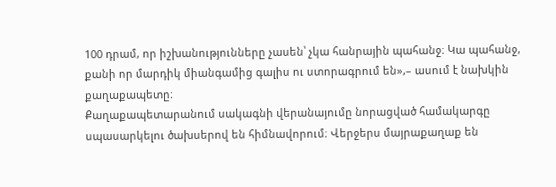100 դրամ, որ իշխանությունները չասեն՝ չկա հանրային պահանջ։ Կա պահանջ, քանի որ մարդիկ միանգամից գալիս ու ստորագրում են»,– ասում է նախկին քաղաքապետը։
Քաղաքապետարանում սակագնի վերանայումը նորացված համակարգը սպասարկելու ծախսերով են հիմնավորում։ Վերջերս մայրաքաղաք են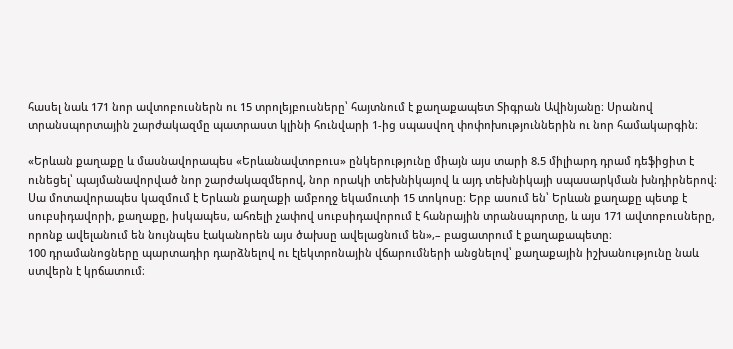հասել նաև 171 նոր ավտոբուսներն ու 15 տրոլեյբուսները՝ հայտնում է քաղաքապետ Տիգրան Ավինյանը։ Սրանով տրանսպորտային շարժակազմը պատրաստ կլինի հունվարի 1-ից սպասվող փոփոխություններին ու նոր համակարգին։

«Երևան քաղաքը և մասնավորապես «Երևանավտոբուս» ընկերությունը միայն այս տարի 8.5 միլիարդ դրամ դեֆիցիտ է ունեցել՝ պայմանավորված նոր շարժակազմերով, նոր որակի տեխնիկայով և այդ տեխնիկայի սպասարկման խնդիրներով։ Սա մոտավորապես կազմում է Երևան քաղաքի ամբողջ եկամուտի 15 տոկոսը։ Երբ ասում են՝ Երևան քաղաքը պետք է սուբսիդավորի, քաղաքը, իսկապես, ահռելի չափով սուբսիդավորում է հանրային տրանսպորտը, և այս 171 ավտոբուսները, որոնք ավելանում են նույնպես էականորեն այս ծախսը ավելացնում են»,– բացատրում է քաղաքապետը։
100 դրամանոցները պարտադիր դարձնելով ու էլեկտրոնային վճարումների անցնելով՝ քաղաքային իշխանությունը նաև ստվերն է կրճատում։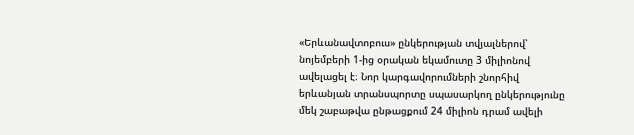«Երևանավտոբուս» ընկերության տվյալներով՝ նոյեմբերի 1-ից օրական եկամուտը 3 միլիոնով ավելացել է։ Նոր կարգավորումների շնորհիվ երևանյան տրանսպորտը սպասարկող ընկերությունը մեկ շաբաթվա ընթացքում 24 միլիոն դրամ ավելի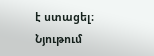է ստացել։
Նյութում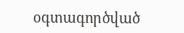օգտագործված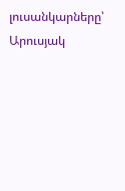լուսանկարները՝ Արուսյակ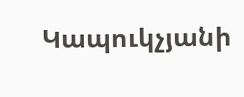Կապուկչյանի